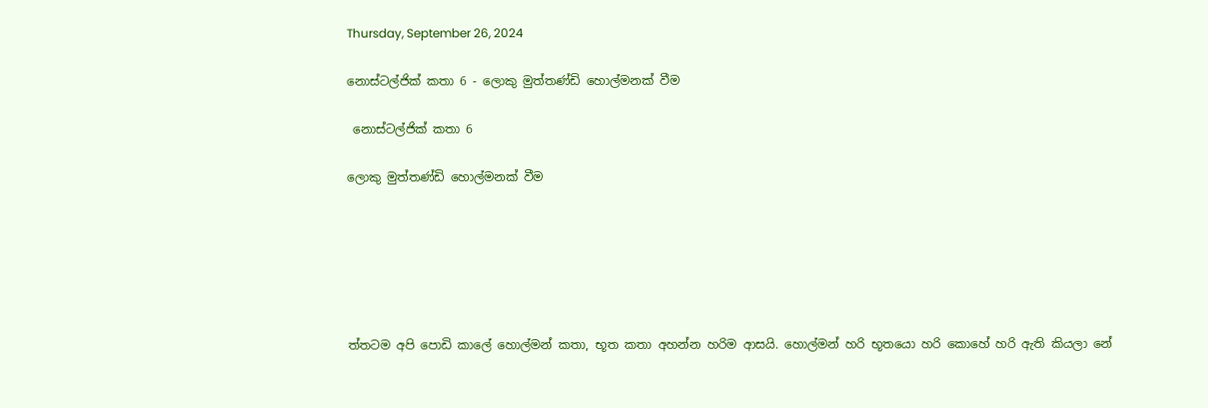Thursday, September 26, 2024

නොස්ටල්ජික් කතා 6 - ලොකු මුත්තණ්ඩි හොල්මනක් වීම

 නොස්ටල්ජික් කතා 6

ලොකු මුත්තණ්ඩි හොල්මනක් වීම






ත්තටම අපි පොඩි කාලේ හොල්මන් කතා, භූත කතා අහන්න හරිම ආසයි. හොල්මන් හරි භූතයො හරි කොහේ හරි ඇති කියලා නේ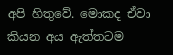අපි හිතුවේ. මොකද ඒවා කියන අය ඇත්තටම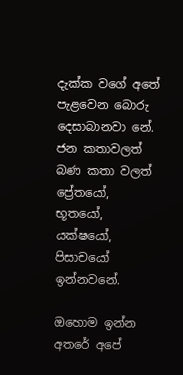දැක්ක වගේ අතේ පැළවෙන බොරු දෙසාබානවා නේ. ජන කතාවලත් බණ කතා වලත් ප්‍රේතයෝ, භූතයෝ, යක්ෂයෝ, පිසාචයෝ ඉන්නවනේ.

ඔහොම ඉන්න අතරේ අපේ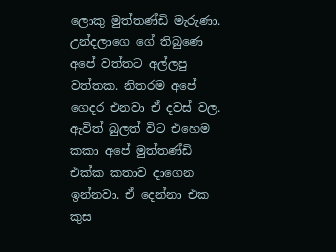ලොකු මුත්තණ්ඩි මැරුණා. උන්දලාගෙ ගේ තිබුණෙ අපේ වත්තට අල්ලපු වත්තක. නිතරම අපේ ගෙදර එනවා ඒ දවස් වල. ඇවිත් බුලත් විට එහෙම කකා අපේ මුත්තණ්ඩි එක්ක කතාව දාගෙන ඉන්නවා. ඒ දෙන්නා එක කුස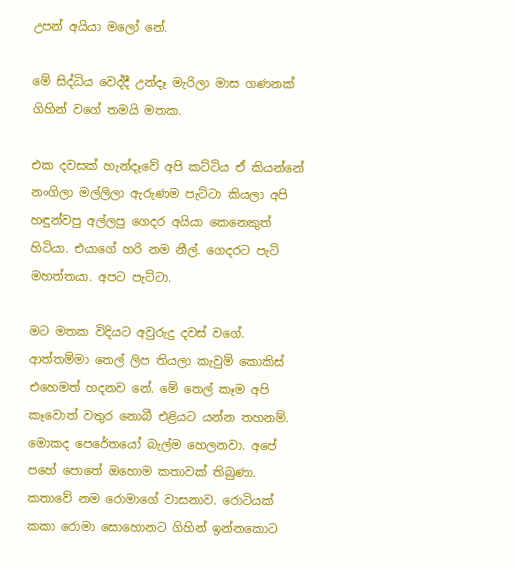උපන් අයියා මලෝ නේ.

මේ සිද්ධිය වෙද්දී උන්දෑ මැරිලා මාස ගණනක් ගිහින් වගේ තමයි මතක.

එක දවසක් හැන්දෑවේ අපි කට්ටිය ඒ කියන්නේ නංගිලා මල්ලිලා ඇරුණම පැට්ටා කියලා අපි හඳුන්වපු අල්ලපු ගෙදර අයියා කෙනෙකුත් හිටියා. එයාගේ හරි නම නීල්. ගෙදරට පැටි මහත්තයා. අපට පැට්ටා.

මට මතක විදියට අවුරුදු දවස් වගේ. ආත්තම්මා තෙල් ලිප තියලා කැවුම් කොකිස් එහෙමත් හදනව නේ. මේ තෙල් කෑම අපි කෑවොත් වතුර නොබී එළියට යන්න තහනම්. මොකද පෙරේතයෝ බැල්ම හෙලනවා. අපේ පහේ පොතේ ඔහොම කතාවක් තිබුණා. කතාවේ නම රොමාගේ වාසනාව. රොටියක් කකා රොමා සොහොනට ගිහින් ඉන්නකොට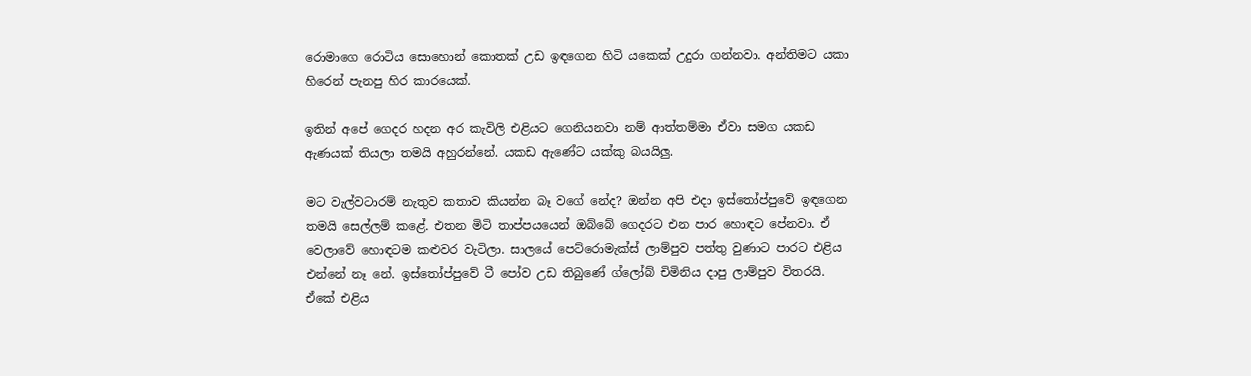රොමාගෙ රොටිය සොහොන් කොතක් උඩ ඉඳගෙන හිටි යකෙක් උදුරා ගන්නවා. අන්තිමට යකා හිරෙන් පැනපු හිර කාරයෙක්.

ඉතින් අපේ ගෙදර හදන අර කැවිලි එළියට ගෙනියනවා නම් ආත්තම්මා ඒවා සමග යකඩ ඇණයක් තියලා තමයි අහුරන්නේ. යකඩ ඇණේට යක්කු බයයිලු.

මට වැල්වටාරම් නැතුව කතාව කියන්න බෑ වගේ නේද? ඔන්න අපි එදා ඉස්තෝප්පුවේ ඉඳගෙන තමයි සෙල්ලම් කළේ. එතන මිටි තාප්පයයෙන් ඔබ්බේ ගෙදරට එන පාර හොඳට පේනවා. ඒ වෙලාවේ හොඳටම කළුවර වැටිලා. සාලයේ පෙට්රොමැක්ස් ලාම්පුව පත්තු වුණාට පාරට එළිය එන්නේ නෑ නේ. ඉස්තෝප්පුවේ ටී පෝව උඩ තිබුණේ ග්ලෝබ් චිමිනිය දාපු ලාම්පුව විතරයි. ඒකේ එළිය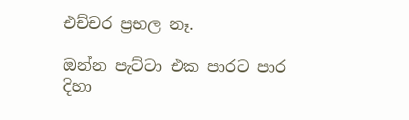එච්චර ප්‍රභල නෑ.

ඔන්න පැට්ටා එක පාරට පාර දිහා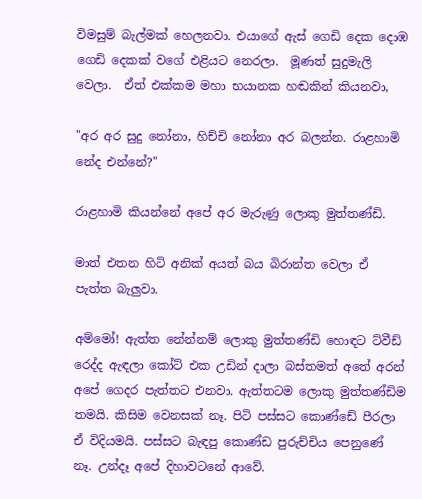විමසුම් බැල්මක් හෙලනවා. එයාගේ ඇස් ගෙඩි දෙක දොඹ ගෙඩි දෙකක් වගේ එළියට නෙරලා.  මූණත් සුදුමැලි වෙලා.  ඒත් එක්කම මහා භයානක හඬකින් කියනවා,

"අර අර සුදු නෝනා, හිච්චි නෝනා අර බලන්න. රාළහාමි නේද එන්නේ?"

රාළහාමි කියන්නේ අපේ අර මැරුණු ලොකු මුත්තණ්ඩි.

මාත් එතන හිටි අනික් අයත් බය බිරාන්ත වෙලා ඒ පැත්ත බැලුවා.

අම්මෝ! ඇත්ත නේන්නම් ලොකු මුත්තණ්ඩි හොඳට ට්වීඩ් රෙද්ද ඇඳලා කෝට් එක උඩින් දාලා බස්තමත් අතේ අරන් අපේ ගෙදර පැත්තට එනවා. ඇත්තටම ලොකු මුත්තණ්ඩිම තමයි. කිසිම වෙනසක් නෑ. පිටි පස්සට කොණ්ඩේ පීරලා ඒ විදියමයි. පස්සට බැඳපු කොණ්ඩ පුරුච්චිය පෙනුණේ නෑ. උන්දෑ අපේ දිහාවටනේ ආවේ.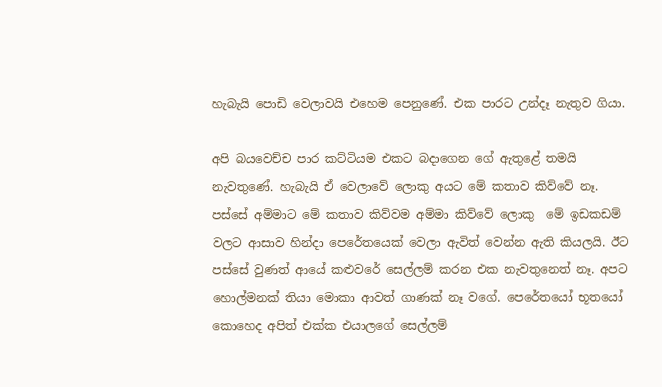හැබැයි පොඩි වෙලාවයි එහෙම පෙනුණේ. එක පාරට උන්දෑ නැතුව ගියා.

අපි බයවෙච්ච පාර කට්ටියම එකට බදාගෙන ගේ ඇතුළේ තමයි නැවතුණේ. හැබැයි ඒ වෙලාවේ ලොකු අයට මේ කතාව කිව්වේ නෑ. පස්සේ අම්මාට මේ කතාව කිව්වම අම්මා කිව්වේ ලොකු  මේ ඉඩකඩම් වලට ආසාව හින්දා පෙරේතයෙක් වෙලා ඇවිත් වෙන්න ඇති කියලයි. ඊට පස්සේ වුණත් ආයේ කළුවරේ සෙල්ලම් කරන එක නැවතුනෙත් නෑ. අපට හොල්මනක් තියා මොකා ආවත් ගාණක් නෑ වගේ. පෙරේතයෝ භූතයෝ කොහෙද අපිත් එක්ක එයාලගේ සෙල්ලම්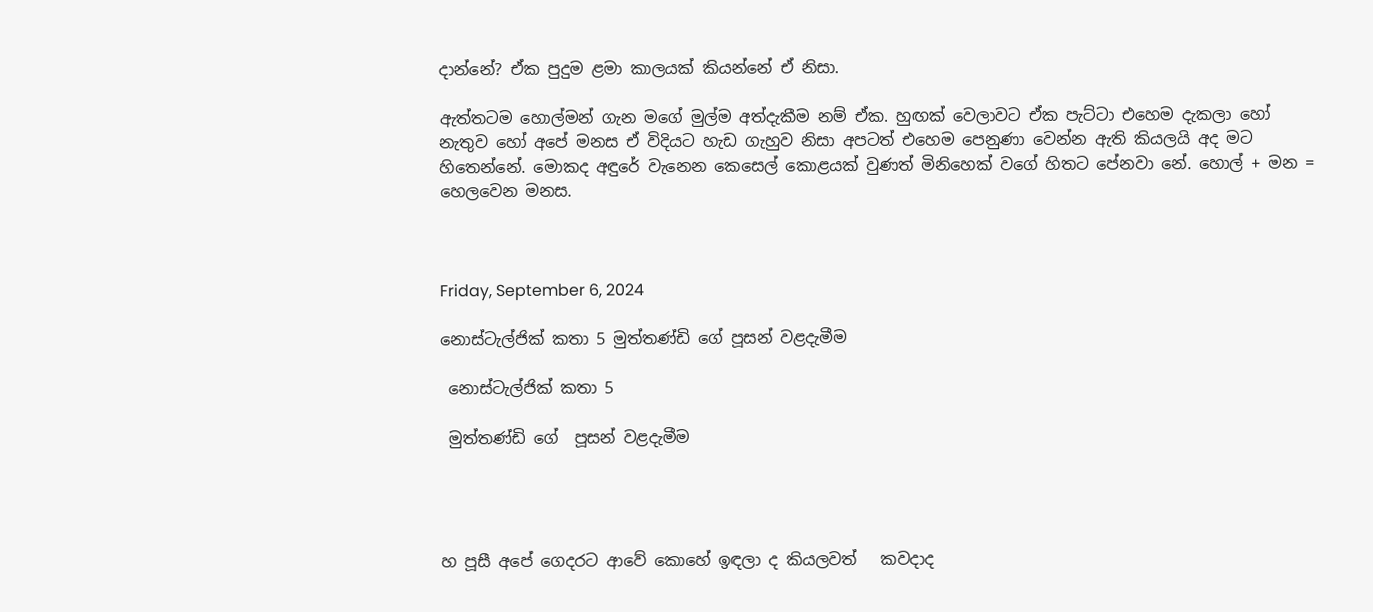දාන්නේ? ඒක පුදුම ළමා කාලයක් කියන්නේ ඒ නිසා.

ඇත්තටම හොල්මන් ගැන මගේ මුල්ම අත්දැකීම නම් ඒක. හුඟක් වෙලාවට ඒක පැට්ටා එහෙම දැකලා හෝ නැතුව හෝ අපේ මනස ඒ විදියට හැඩ ගැහුව නිසා අපටත් එහෙම පෙනුණා වෙන්න ඇති කියලයි අද මට හිතෙන්නේ. මොකද අඳුරේ වැනෙන කෙසෙල් කොළයක් වුණත් මිනිහෙක් වගේ හිතට පේනවා නේ. හොල් + මන = හෙලවෙන මනස.



Friday, September 6, 2024

නොස්ටැල්ජික් කතා 5 මුත්තණ්ඩි ගේ පූසන් වළදැමීම

 නොස්ටැල්ජික් කතා 5

 මුත්තණ්ඩි ගේ  පූසන් වළදැමීම




හ පූසී අපේ ගෙදරට ආවේ කොහේ ඉඳලා ද කියලවත්   කවදාද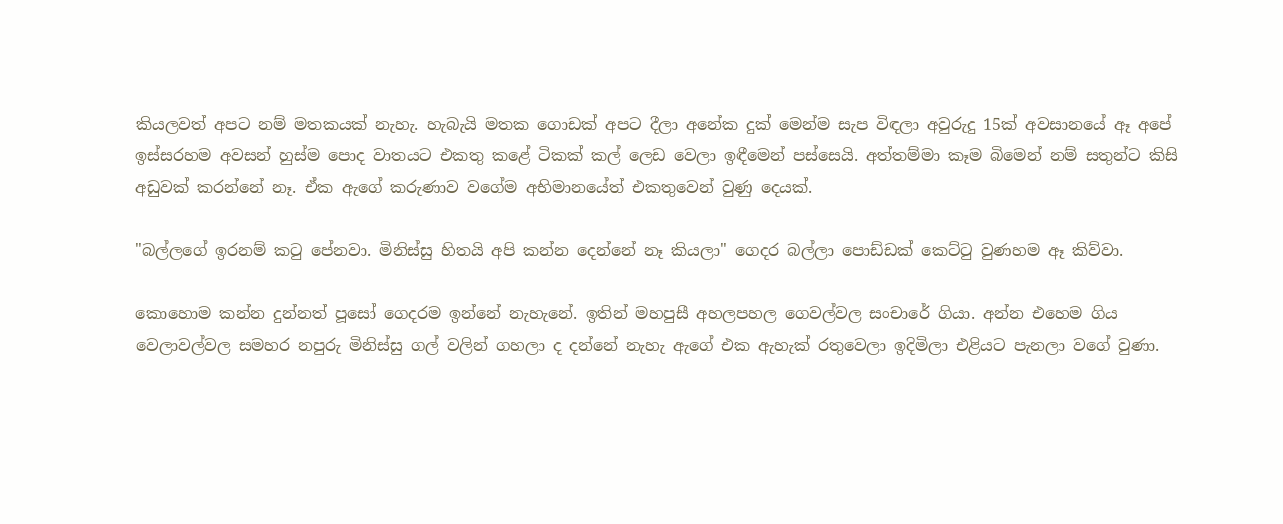කියලවත් අපට නම් මතකයක් නැහැ. හැබැයි මතක ගොඩක් අපට දීලා අනේක දුක් මෙන්ම සැප විඳලා අවුරුදු 15ක් අවසානයේ ඈ අපේ ඉස්සරහම අවසන් හුස්ම පොද වාතයට එකතු කළේ ටිකක් කල් ලෙඩ වෙලා ඉඳීමෙන් පස්සෙයි. අත්තම්මා කෑම බිමෙන් නම් සතුන්ට කිසි අඩුවක් කරන්නේ නෑ. ඒක ඇගේ කරුණාව වගේම අභිමානයේත් එකතුවෙන් වුණු දෙයක්.

"බල්ලගේ ඉරනම් කටු පේනවා. මිනිස්සු හිතයි අපි කන්න දෙන්නේ නෑ කියලා" ගෙදර බල්ලා පොඩ්ඩක් කෙට්ටු වුණහම ඈ කිව්වා.

කොහොම කන්න දුන්නත් පූසෝ ගෙදරම ඉන්නේ නැහැනේ. ඉතින් මහපුසී අහලපහල ගෙවල්වල සංචාරේ ගියා. අන්න එහෙම ගිය වෙලාවල්වල සමහර නපුරු මිනිස්සු ගල් වලින් ගහලා ද දන්නේ නැහැ ඇගේ එක ඇහැක් රතුවෙලා ඉදිමිලා එළියට පැනලා වගේ වුණා.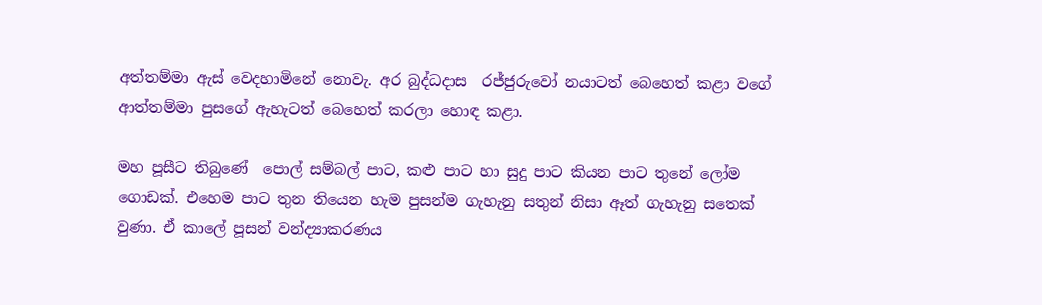අත්තම්මා ඇස් වෙදහාමිනේ නොවැ. අර බුද්ධදාස  රජ්ජුරුවෝ නයාටත් බෙහෙත් කළා වගේ ආත්තම්මා පුසගේ ඇහැටත් බෙහෙත් කරලා හොඳ කළා.

මහ පූසීට තිබුණේ  පොල් සම්බල් පාට, කළු පාට හා සුදු පාට කියන පාට තුනේ ලෝම ගොඩක්. එහෙම පාට තුන තියෙන හැම පුසන්ම ගැහැනු සතුන් නිසා ඈත් ගැහැනු සතෙක් වුණා. ඒ කාලේ පූසන් වන්ද්‍යාකරණය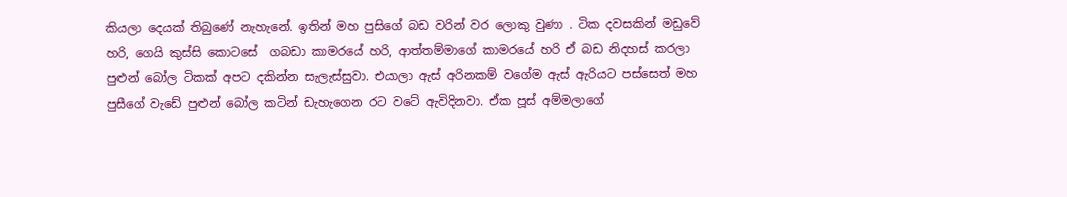කියලා දෙයක් තිබුණේ නැහැනේ. ඉතින් මහ පුසිගේ බඩ වරින් වර ලොකු වුණා . ටික දවසකින් මඩුවේ හරි, ගෙයි කුස්සි කොටසේ  ගබඩා කාමරයේ හරි, ආත්තම්මාගේ කාමරයේ හරි ඒ බඩ නිදහස් කරලා පුළුන් බෝල ටිකක් අපට දකින්න සැලැස්සුවා. එයාලා ඇස් අරිනකම් වගේම ඇස් ඇරියට පස්සෙත් මහ පුසීගේ වැඩේ පුළුන් බෝල කටින් ඩැහැගෙන රට වටේ ඇවිදිනවා. ඒක පූස් අම්මලාගේ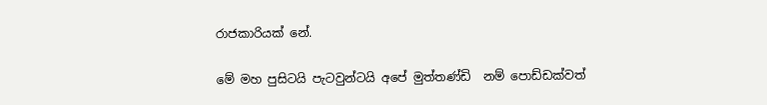රාජකාරියක් නේ.

මේ මහ පුසිටයි පැටවුන්ටයි අපේ මුත්තණ්ඩි  නම් පොඩ්ඩක්වත්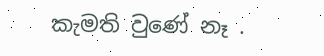කැමති වුණේ නෑ .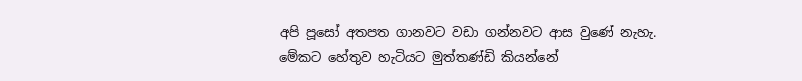අපි පූසෝ අතපත ගානවට වඩා ගන්නවට ආස වුණේ නැහැ. මේකට හේතුව හැටියට මුත්තණ්ඩි කියන්නේ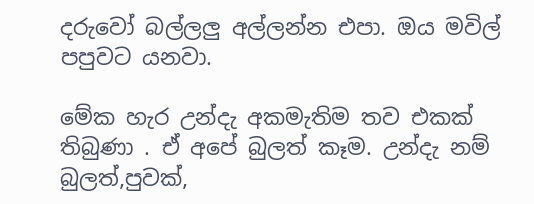දරුවෝ බල්ලලු අල්ලන්න එපා. ඔය මවිල් පපුවට යනවා.

මේක හැර උන්දැ අකමැතිම තව එකක් තිබුණා . ඒ අපේ බුලත් කෑම. උන්දැ නම් බුලත්,පුවක්,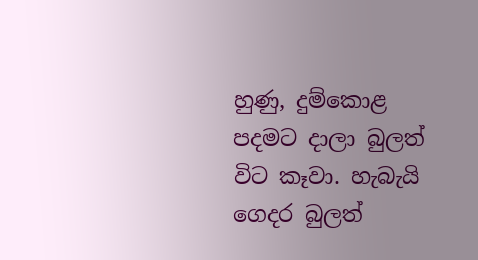හුණු, දුම්කොළ පදමට දාලා බුලත් විට කෑවා. හැබැයි ගෙදර බුලත්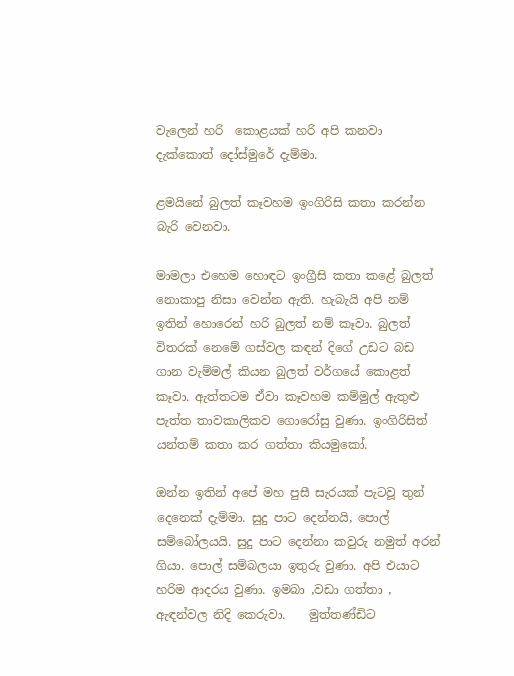වැලෙන් හරි  කොළයක් හරි අපි කනවා දැක්කොත් දෝස්මුරේ දැම්මා.

ළමයිනේ බුලත් කෑවහම ඉංගිරිසි කතා කරන්න බැරි වෙනවා.

මාමලා එහෙම හොඳට ඉංග්‍රීසි කතා කළේ බුලත් නොකාපු නිසා වෙන්න ඇති. හැබැයි අපි නම් ඉතින් හොරෙන් හරි බුලත් නම් කෑවා. බුලත් විතරක් නෙමේ ගස්වල කඳන් දිගේ උඩට බඩ ගාන වැම්මල් කියන බුලත් වර්ගයේ කොළත් කෑවා. ඇත්තටම ඒවා කෑවහම කම්මුල් ඇතුළු පැත්ත තාවකාලිකව ගොරෝසු වුණා. ඉංගිරිසිත් යන්තම් කතා කර ගත්තා කියමුකෝ.

ඔන්න ඉතින් අපේ මහ පුසී සැරයක් පැටවූ තුන් දෙනෙක් දැම්මා. සුදු පාට දෙන්නයි, පොල් සම්බෝලයයි. සුදු පාට දෙන්නා කවුරු නමුත් අරන් ගියා. පොල් සම්බලයා ඉතුරු වුණා. අපි එයාට හරිම ආදරය වුණා. ඉමබා ,වඩා ගත්තා , ඇඳන්වල නිදි කෙරුවා.    මුත්තණ්ඩිට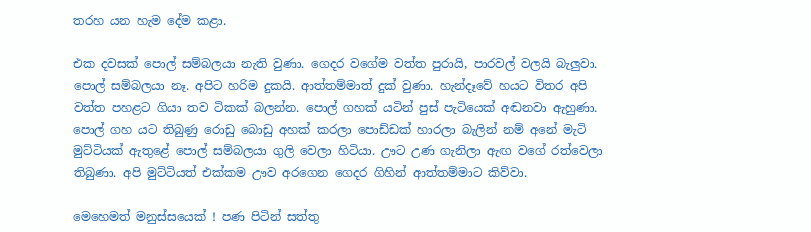තරහ යන හැම දේම කළා.

එක දවසක් පොල් සම්බලයා නැති වුණා. ගෙදර වගේම වත්ත පුරායි, පාරවල් වලයි බැලුවා. පොල් සම්බලයා නෑ. අපිට හරිම දුකයි. ආත්තම්මාත් දුක් වුණා. හැන්දෑවේ හයට විතර අපි වත්ත පහළට ගියා තව ටිකක් බලන්න. පොල් ගහක් යටින් පුස් පැටියෙක් අඬනවා ඇහුණා. පොල් ගහ යට තිබුණු රොඩු බොඩු අහක් කරලා පොඩ්ඩක් හාරලා බැලින් නම් අනේ මැටි මුට්ටියක් ඇතුළේ පොල් සම්බලයා ගුලි වෙලා හිටියා. ඌට උණ ගැනිලා ඇඟ වගේ රත්වෙලා තිබුණා. අපි මුට්ටියත් එක්කම ඌව අරගෙන ගෙදර ගිහින් ආත්තම්මාට කිව්වා.

මෙහෙමත් මනුස්සයෙක් ! පණ පිටින් සත්තු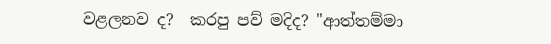වළලනව ද?  කරපු පව් මදිද? "ආත්තම්මා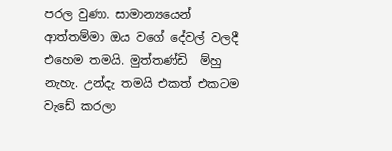පරල වුණා. සාමාන්‍යයෙන් ආත්තම්මා ඔය වගේ දේවල් වලදී එහෙම තමයි. මුත්තණ්ඩි  ම්හු නැහැ. උන්දැ තමයි එකත් එකටම වැඩේ කරලා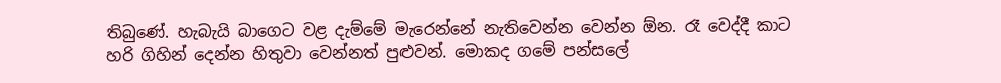තිබුණේ. හැබැයි බාගෙට වළ දැම්මේ මැරෙන්නේ නැතිවෙන්න වෙන්න ඕන. රෑ වෙද්දී කාට හරි ගිහින් දෙන්න හිතුවා වෙන්නත් පුළුවන්. මොකද ගමේ පන්සලේ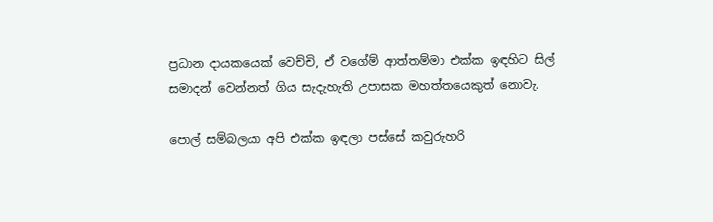ප්‍රධාන දායකයෙක් වෙච්චි, ඒ වගේම් ආත්තම්මා එක්ක ඉඳහිට සිල් සමාදන් වෙන්නත් ගිය සැදැහැති උපාසක මහත්තයෙකුත් නොවැ.

පොල් සම්බලයා අපි එක්ක ඉඳලා පස්සේ කවුරුහරි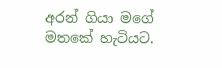අරන් ගියා මගේ මතකේ හැටියට.